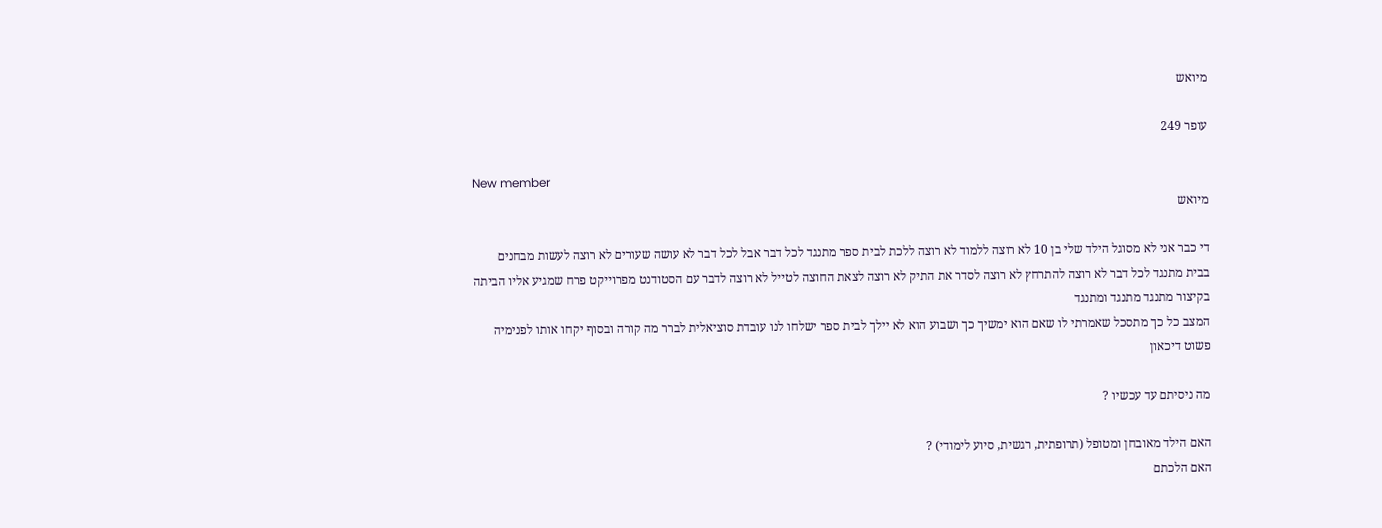מיואש

עופר 249

New member
מיואש

די כבר אני לא מסוגל הילד שלי בן 10 לא רוצה ללמוד לא רוצה ללכת לבית ספר מתנגד לכל דבר אבל לכל דבר לא עושה שעורים לא רוצה לעשות מבחנים
בבית מתנגד לכל דבר לא רוצה להתרחץ לא רוצה לסדר את התיק לא רוצה לצאת החוצה לטייל לא רוצה לדבר עם הסטודנט מפרוייקט פרח שמגיע אליו הביתה
בקיצור מתנגד מתנגד ומתנגד
המצב כל כך מתסכל שאמרתי לו שאם הוא ימשיך כך ושבוע הוא לא יילך לבית ספר ישלחו לנו עובדת סוציאלית לברר מה קורה ובסוף יקחו אותו לפנימיה
פשוט דיכאון

מה ניסיתם עד עכשיו ?

האם הילד מאובחן ומטופל (תרופתית, רגשית, סיוע לימודי) ?
האם הלכתם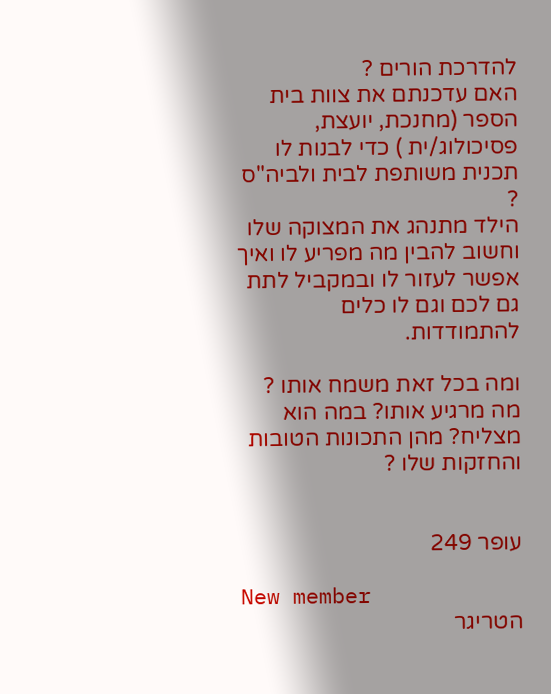להדרכת הורים ?
האם עדכנתם את צוות בית הספר (מחנכת, יועצת, פסיכולוג/ית ) כדי לבנות לו תכנית משותפת לבית ולביה"ס ?
הילד מתנהג את המצוקה שלו וחשוב להבין מה מפריע לו ואיך אפשר לעזור לו ובמקביל לתת גם לכם וגם לו כלים להתמודדות.

ומה בכל זאת משמח אותו ? מה מרגיע אותו? במה הוא מצליח? מהן התכונות הטובות והחזקות שלו ?


עופר 249

New member
הטריגר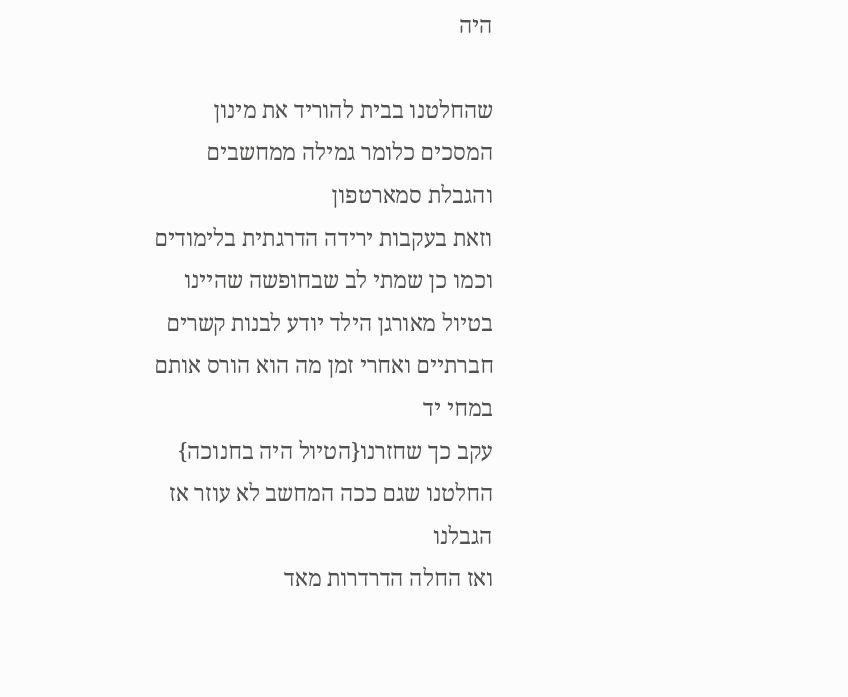היה

שהחלטנו בבית להוריד את מינון המסכים כלומר גמילה ממחשבים והגבלת סמארטפון
וזאת בעקבות ירידה הדרגתית בלימודים וכמו כן שמתי לב שבחופשה שהיינו בטיול מאורגן הילד יודע לבנות קשרים חברתיים ואחרי זמן מה הוא הורס אותם במחי יד
עקב כך שחזרנו{הטיול היה בחנוכה} החלטנו שגם ככה המחשב לא עוזר אז הגבלנו
ואז החלה הדרדרות מאד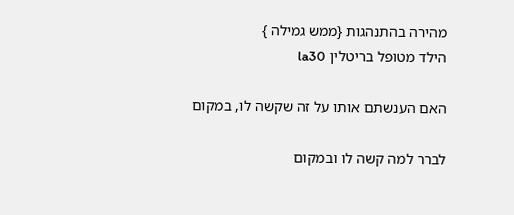מהירה בהתנהגות {ממש גמילה }
הילד מטופל בריטלין la30

האם הענשתם אותו על זה שקשה לו, במקום

לברר למה קשה לו ובמקום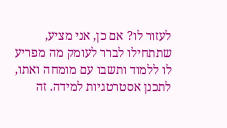לעזור לו? אם כן, אני מציע, שתתחילו לברר לעומק מה מפריע לו ללמוד ותשבו עם מומחה ואתו, לתכנן אסטרטגיות למידה. זה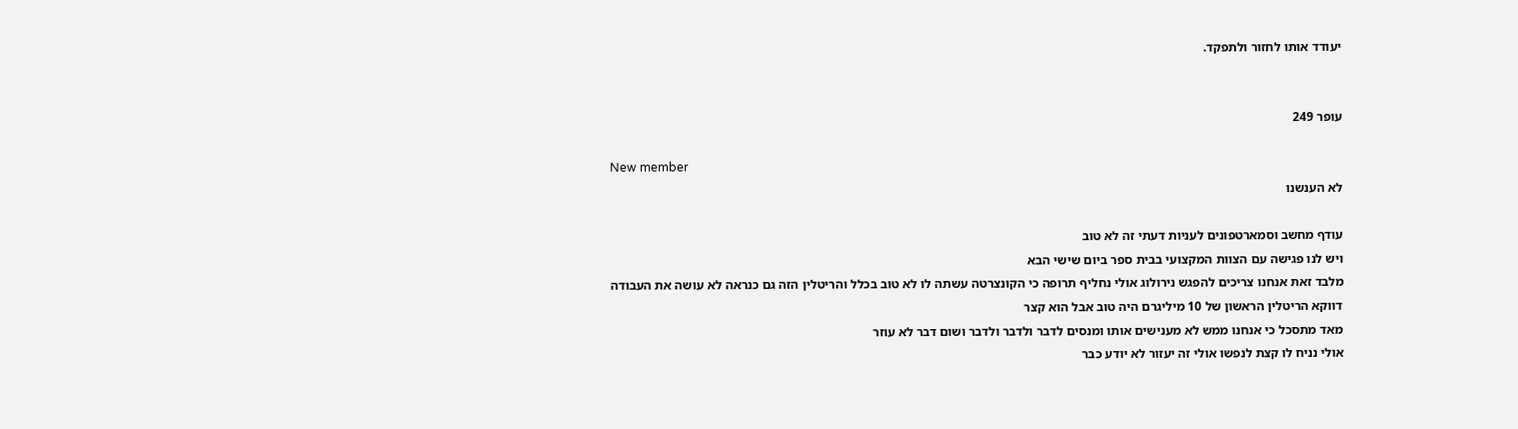יעודד אותו לחזור ולתפקד.


עופר 249

New member
לא הענשנו

עודף מחשב וסמארטפונים לעניות דעתי זה לא טוב
ויש לנו פגישה עם הצוות המקצועי בבית ספר ביום שישי הבא
מלבד זאת אנחנו צריכים להפגש נירולוג אולי נחליף תרופה כי הקונצרטה עשתה לו לא טוב בכלל והריטלין הזה גם כנראה לא עושה את העבודה
דווקא הריטלין הראשון של 10 מיליגרם היה טוב אבל הוא קצר
מאד מתסכל כי אנחנו ממש לא מענישים אותו ומנסים לדבר ולדבר ולדבר ושום דבר לא עוזר
אולי נניח לו קצת לנפשו אולי זה יעזור לא יודע כבר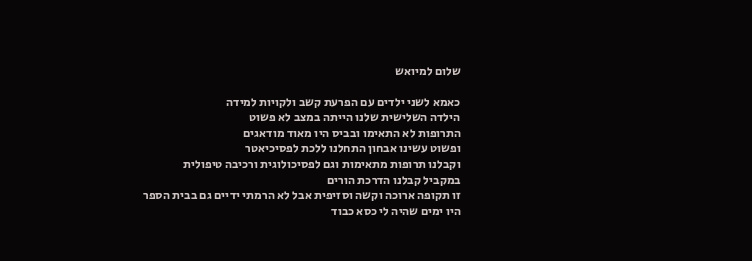שלום למיואש

כאמא לשני ילדים עם הפרעת קשב ולקויות למידה
הילדה השלישית שלנו הייתה במצב לא פשוט
התרופות לא התאימו ובביס היו מאוד מודאגים
ופשוט עשינו אבחון התחלנו ללכת לפסיכיאטר
וקבלנו תרופות מתאימות וגם לפסיכולוגית ורכיבה טיפולית
במקביל קבלנו הדרכת הורים
זו תקופה ארוכה וקשה וסזיפית אבל לא הרמתי ידיים גם בבית הספר
היו ימים שהיה לי כסא כבוד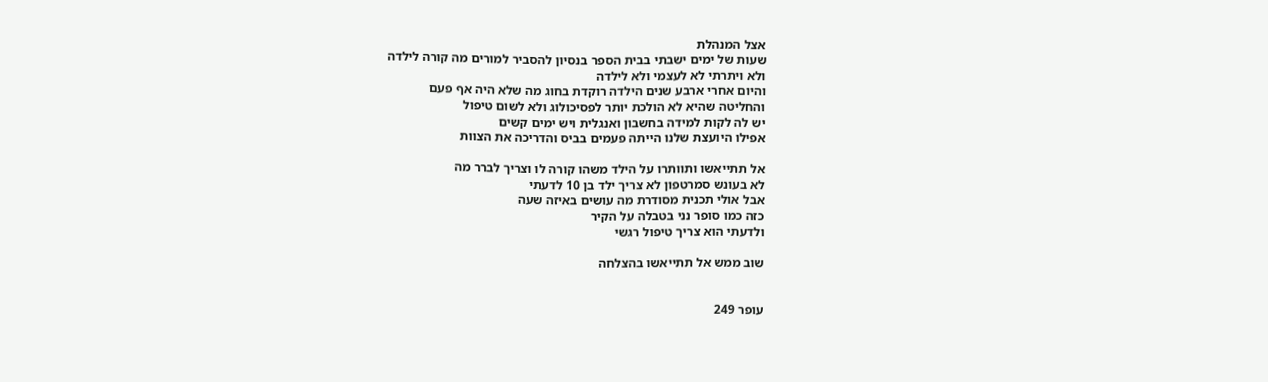אצל המנהלת
שעות של ימים ישבתי בבית הספר בנסיון להסביר למורים מה קורה לילדה
ולא ויתרתי לא לעצמי ולא לילדה
והיום אחרי ארבע שנים הילדה רוקדת בחוג מה שלא היה אף פעם
והחליטה שהיא לא הולכת יותר לפסיכולוג ולא לשום טיפול
יש לה לקות למידה בחשבון ואנגלית ויש ימים קשים
אפילו היועצת שלנו הייתה פעמים בביס והדריכה את הצוות

אל תתייאשו ותוותרו על הילד משהו קורה לו וצריך לברר מה
לא בעונש סמרטפון לא צריך ילד בן 10 לדעתי
אבל אולי תכנית מסודרת מה עושים באיזה שעה
כזה כמו סופר נני בטבלה על הקיר
ולדעתי הוא צריך טיפול רגשי

שוב ממש אל תתייאשו בהצלחה


עופר 249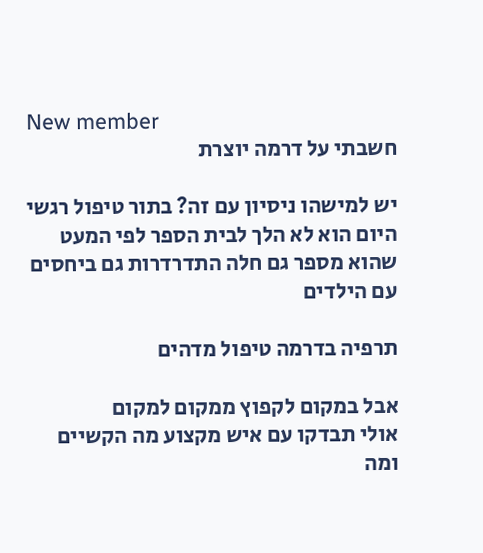New member
חשבתי על דרמה יוצרת

יש למישהו ניסיון עם זה? בתור טיפול רגשי
היום הוא לא הלך לבית הספר לפי המעט שהוא מספר גם חלה התדרדרות גם ביחסים עם הילדים

תרפיה בדרמה טיפול מדהים

אבל במקום לקפוץ ממקום למקום
אולי תבדקו עם איש מקצוע מה הקשיים
ומה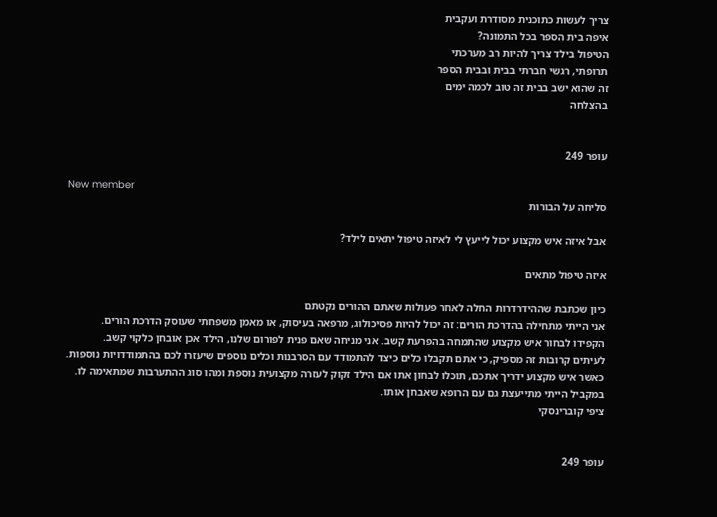צריך לעשות כתוכנית מסודרת ועקבית
איפה בית הספר בכל התמונה?
הטיפול בילד צריך להיות רב מערכתי
תרופתי, רגשי חברתי בבית ובבית הספר
זה שהוא ישב בבית זה טוב לכמה ימים
בהצלחה


עופר 249

New member
סליחה על הבורות

אבל איזה איש מקצוע יכול לייעץ לי לאיזה טיפול יתאים לילד?

איזה טיפול מתאים

כיון שכתבת שההידרדרות החלה לאחר פעולות שאתם ההורים נקטתם
אני הייתי מתחילה בהדרכת הורים: זה יכול להיות פסיכולוג, מרפאה בעיסוק, או מאמן משפחתי שעוסק הדרכת הורים.
הקפידו לבחור איש מקצוע שהתמחה בהפרעת קשב. אני מניחה שאם פנית לפורום שלנו, הילד אכן אובחן כלקוי קשב.
לעיתים קרובות זה מספיק, כי אתם תקבלו כלים כיצד להתמודד עם הסרבנות וכלים נוספים שיעזרו לכם בהתמודדויות נוספות.
כאשר איש מקצוע ידריך אתכם, תוכלו לבחון אתו אם הילד זקוק לעזרה מקצועית נוספת ומהו סוג ההתערבות שמתאימה לו.
במקביל הייתי מתייעצת גם עם הרופא שאבחן אותו.
ציפי קוברינסקי


עופר 249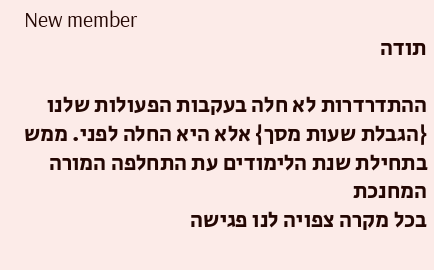New member
תודה

ההתדרדרות לא חלה בעקבות הפעולות שלנו
{הגבלת שעות מסך} אלא היא החלה לפני. ממש בתחילת שנת הלימודים עת התחלפה המורה המחנכת
בכל מקרה צפויה לנו פגישה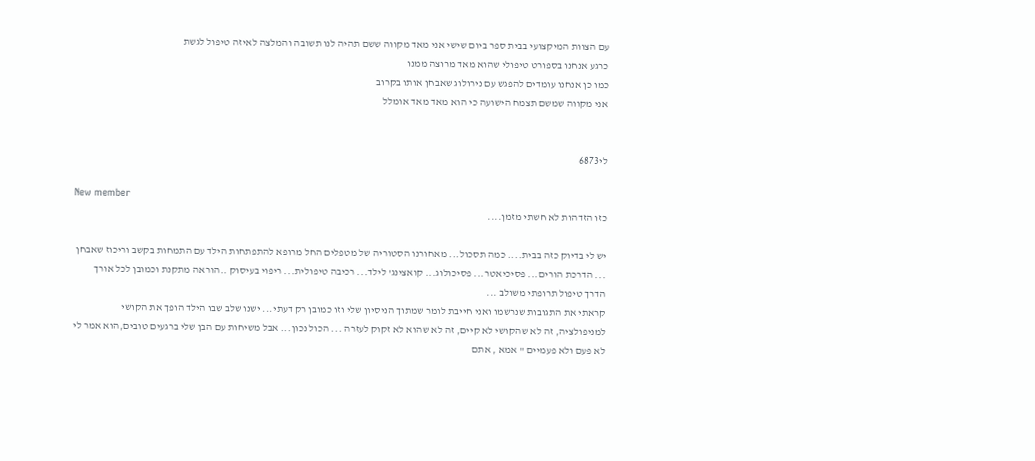עם הצוות המיקצועי בבית ספר ביום שישי אני מאד מקווה ששם תהיה לנו תשובה והמלצה לאיזה טיפול לגשת
כרגע אנחנו בספורט טיפולי שהוא מאד מרוצה ממנו
כמו כן אנחנו עומדים להפגש עם נירולוג שאבחן אותו בקרוב
אני מקווה שמשם תצמח הישועה כי הוא מאד מאד אומלל


לי6873

New member
כזו הזדהות לא חשתי מזמן....

יש לי בדיוק כזה בבית.... כמה תסכול... מאחורנו הסטוריה של מטפלים החל מרופא להתפתחות הילד עם התמחות בקשב וריכוז שאבחן ... הדרכת הורים... פסיכיאטר... פסיכולוג... קואצינג' לילד... רכיבה טיפולית... ריפוי בעיסוק ..הוראה מתקנת וכמובן לכל אורך הדרך טיפול תרופתי משולב ...
קראתי את התגובות שנרשמו ואני חייבת לומר שמתוך הניסיון שלי וזו כמובן רק דעתי... ישנו שלב שבו הילד הופך את הקושי למניפולציה, זה לא שהקושי לא קיים, זה לא שהוא לא זקוק לעזרה ... הכול נכון... אבל משיחות עם הבן שלי ברגעים טובים,הוא אמר לי לא פעם ולא פעמיים " אמא , אתם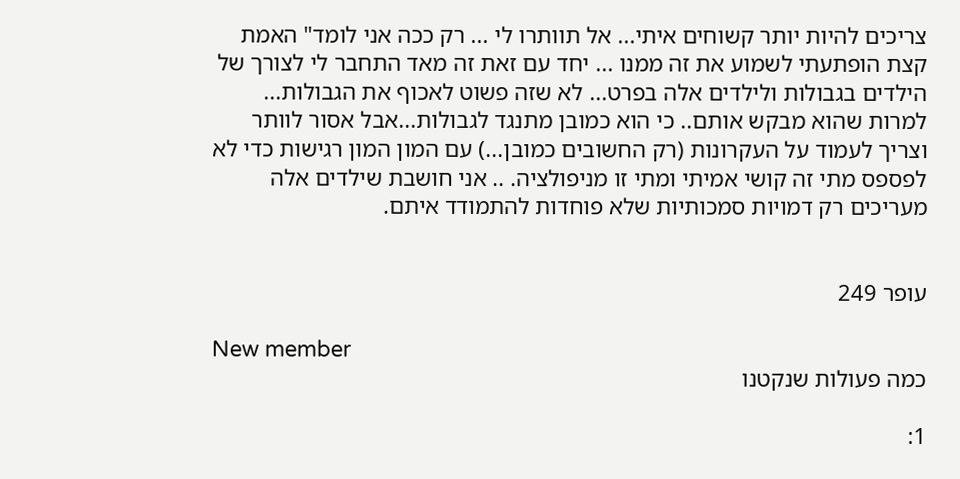צריכים להיות יותר קשוחים איתי... אל תוותרו לי ... רק ככה אני לומד" האמת קצת הופתעתי לשמוע את זה ממנו ... יחד עם זאת זה מאד התחבר לי לצורך של הילדים בגבולות ולילדים אלה בפרט... לא שזה פשוט לאכוף את הגבולות... למרות שהוא מבקש אותם.. כי הוא כמובן מתנגד לגבולות...אבל אסור לוותר וצריך לעמוד על העקרונות (רק החשובים כמובן...) עם המון המון רגישות כדי לא לפספס מתי זה קושי אמיתי ומתי זו מניפולציה. .. אני חושבת שילדים אלה מעריכים רק דמויות סמכותיות שלא פוחדות להתמודד איתם.


עופר 249

New member
כמה פעולות שנקטנו

1: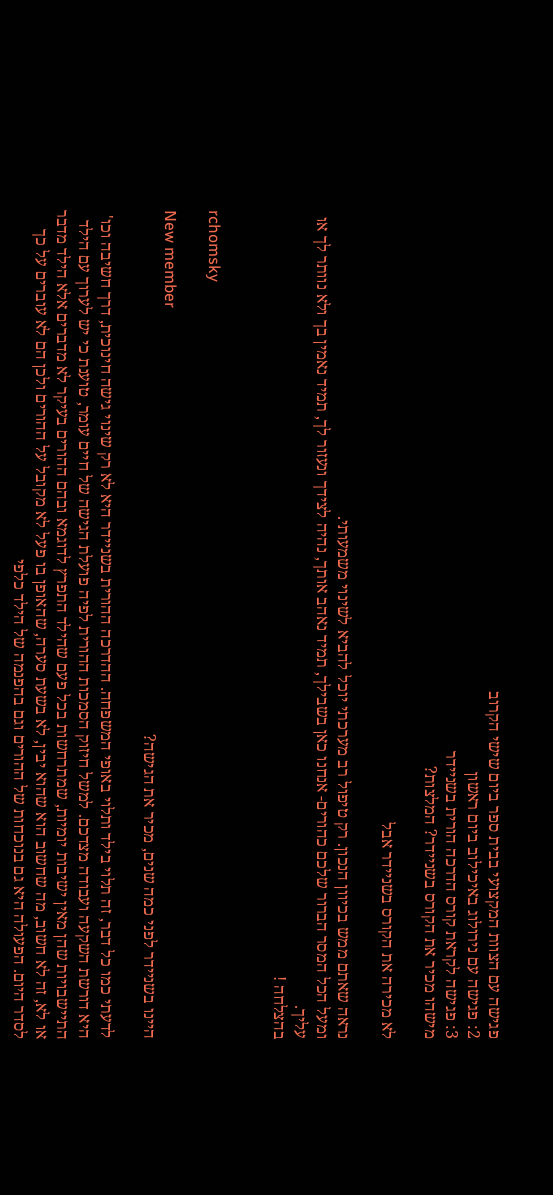פגישה עם הצוות המקצועי בבית ספר ביום שישי הקרוב
2: פגישה עם נירולוג באיכילוב ביום ראשון
3: פגישה לקראת קורס הדרכה הורית בשניידר
מישהו מכיר את הקורס בשניידר? המלצות?

לא מכירה את הקורס בשניידר אבל

נראה שאתם ממש בכיוון הנכון. רק טיפול רב מערכתי יוכל להביא לשינוי משמעותי.
ומעל הכל המסר הברור שלכם כהורים- אנחנו כאן בשבילך, תמיד נאהב אותך, נהיה לצידך ונעזור לך, תמיד נאמין בך ולא נוותר לך או עליך.
בהצלחה !


rchomsky

New member
היינו בשניידר לפני כמה שנים, מכיר את הגישה?

לדעתי כמו כל דבר, זה תלוי בילד ותלוי באופי המשפחה. ההדרכה ההורית בשניידר היא לא רק שינוי גישה חינוכית, דרך חשיבה וכו' היא דורשת השקעה ועבודה מצדכם. למשל חיזוק הסמכות ההורית לפיה פועלת הגישה של חיים עומר, טוענת כי יש לערוך עם הילד התיישבויות שהן מאין ישיבות יומיות, שמתרחשות בכל פעם שהילד התפרץ לדוגמא ובהם ההורים בעיקר לא מדברים אלא הילד מדבר או לא, זה לא חשוב, מה שחשוב הוא שהוא יבין, לא בשעת סערה, שהאופן בו פעל לא מקובל על ההורים ולכן הם לא עוברים על כך לסדר היום. הפעולה היא גם בנוכחות של ההורים וגם בהפנמה של הילד כלפי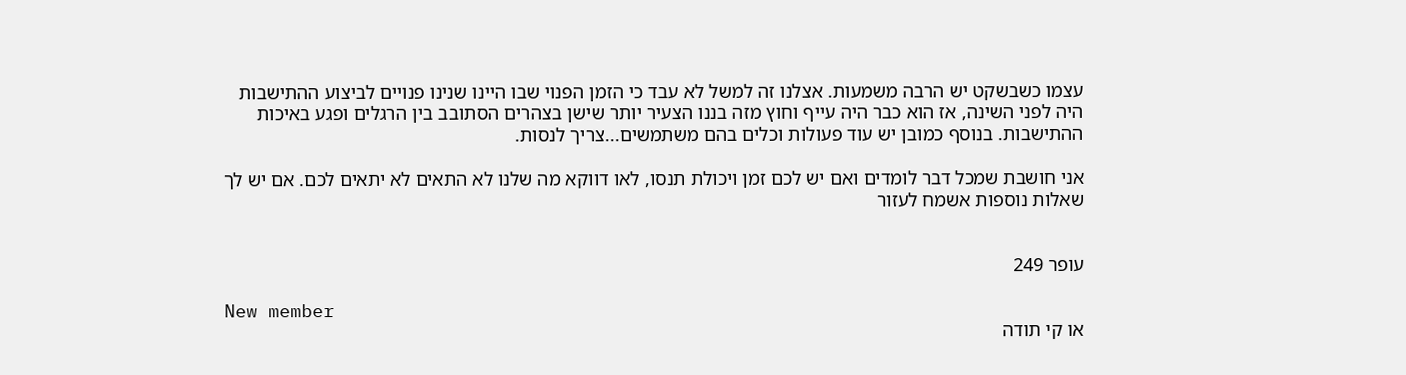עצמו כשבשקט יש הרבה משמעות. אצלנו זה למשל לא עבד כי הזמן הפנוי שבו היינו שנינו פנויים לביצוע ההתישבות היה לפני השינה, אז הוא כבר היה עייף וחוץ מזה בננו הצעיר יותר שישן בצהרים הסתובב בין הרגלים ופגע באיכות ההתישבות. בנוסף כמובן יש עוד פעולות וכלים בהם משתמשים...צריך לנסות.

אני חושבת שמכל דבר לומדים ואם יש לכם זמן ויכולת תנסו, לאו דווקא מה שלנו לא התאים לא יתאים לכם. אם יש לך שאלות נוספות אשמח לעזור


עופר 249

New member
או קי תודה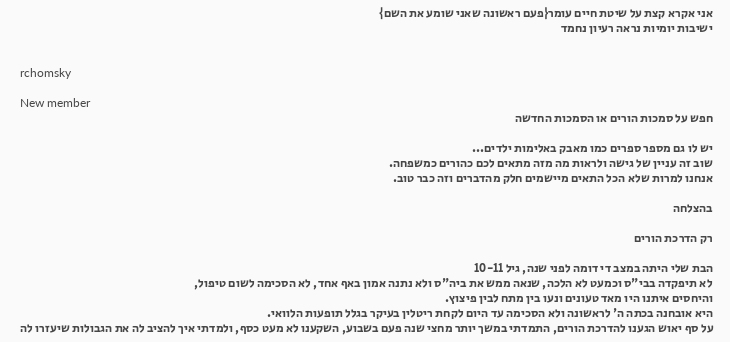אני אקרא קצת על שיטת חיים עומר{פעם ראשונה שאני שומע את השם}
ישיבות יומיות נראה רעיון נחמד


rchomsky

New member
חפש על סמכות הורים או הסמכות החדשה

יש לו גם מספר ספרים כמו מאבק באלימות ילדים...
שוב זה עניין של גישה ולראות מה מזה מתאים לכם כהורים כמשפחה.
אנחנו למרות שלא הכל התאים מיישמים חלק מהדברים וזה כבר טוב.

בהצלחה

רק הדרכת הורים

הבת שלי היתה במצב די דומה לפני שנה, גיל 10-11
לא תיפקדה בבי"ס וכמעט לא הלכה, שנאה ממש את ביה"ס ולא נתנה אמון באף אחד, לא הסכימה לשום טיפול,
והיחסים איתנו היו מאד טעונים ונעו בין מתח לבין פיצוץ.
היא אובחנה בכתה ה' לראשונה ולא הסכימה עד היום לקחת ריטלין בעיקר בגלל תופעות הלוואי.
על סף יאוש הגענו להדרכת הורים, התמדתי במשך יותר מחצי שנה פעם בשבוע, השקענו לא מעט כסף, ולמדתי איך להציב לה את הגבולות שיעזרו לה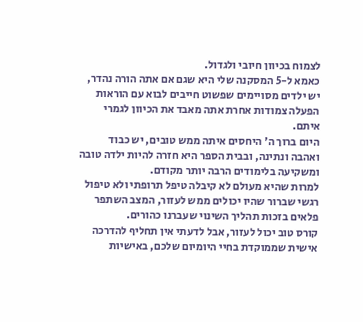לצמוח בכיוון חיובי ולגדול.
כאמא ל-5 המסקנה שלי היא שגם אם אתה הורה נהדר, יש ילדים מסויימים שפשוט חייבים לבוא עם הוראות הפעלה צמודות אחרת אתה מאבד את הכיוון לגמרי איתם.
היום ברוך ה' היחסים איתה ממש טובים, יש כבוד ואהבה ונתינה, ובבית הספר היא חזרה להיות ילדה טובה ומשקיעה בלימודים הרבה יותר מקודם.
למרות שהיא מעולם לא קיבלה טיפל תרופתי ולא טיפול רגשי שברור שהיו יכולים ממש לעזור, המצב השתפר פלאים בזכות תהליך השינוי שעברנו כהורים.
קורס טוב יכול לעזור, אבל לדעתי אין תחליף להדרכה אישית שממוקדת בחיי היומיום שלכם, באישיות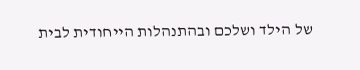של הילד ושלכם ובהתנהלות הייחודית לבית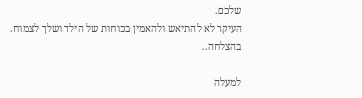שלכם.
העיקר לא להתיאש ולהאמין בכוחות של הילד ושלך לצמוח.
בהצלחה..

למעלה